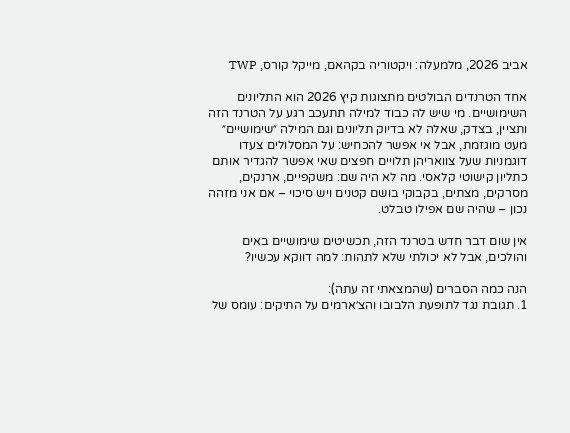אביב 2026, מלמעלה: ויקטוריה בקהאם, מייקל קורס, TWP

אחד הטרנדים הבולטים מתצוגות קיץ 2026 הוא התליונים השימושיים. מי שיש לה כבוד למילה תתעכב רגע על הטרנד הזה ותציין, בצדק, שאלה לא בדיוק תליונים וגם המילה ״שימושיים״ מעט מוגזמת, אבל אי אפשר להכחיש: על המסלולים צעדו דוגמניות שעל צוואריהן תלויים חפצים שאי אפשר להגדיר אותם כתליון קישוטי קלאסי. מה לא היה שם: משקפיים, ארנקים, מסרקים, מצתים, בקבוקי בושם קטנים ויש סיכוי – אם אני מזהה נכון – שהיה שם אפילו טבלט.

אין שום דבר חדש בטרנד הזה, תכשיטים שימושיים באים והולכים, אבל לא יכולתי שלא לתהות: למה דווקא עכשיו?

הנה כמה הסברים (שהמצאתי זה עתה):
1. תגובת נגד לתופעת הלבובו והצ׳ארמים על התיקים: עומס של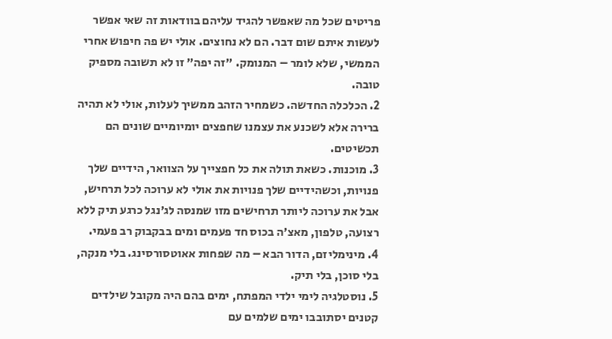פריטים שכל מה שאפשר להגיד עליהם בוודאות זה שאי אפשר לעשות איתם שום דבר. הם לא נחוצים. אולי יש פה חיפוש אחרי הממשי, שלא לומר – המנומק. ״זה יפה״ זו לא תשובה מספיק טובה.
2. הכלכלה החדשה. כשמחיר הזהב ממשיך לעלות, אולי לא תהיה ברירה אלא לשכנע את עצמנו שחפצים יומיומיים שונים הם תכשיטים.
3. מוכנות. כשאת תולה את כל חפצייך על הצוואר, הידיים שלך פנויות, וכשהידיים שלך פנויות את אולי לא ערוכה לכל תרחיש, אבל את ערוכה ליותר תרחישים מזו שמנסה לג׳נגל כרגע תיק ללא רצועה, טלפון, מאצ׳ה בכוס חד פעמים ומים בבקבוק רב פעמי.
4. מינימליזם, הדור הבא – מה שפחות אאוטסורסינג. בלי מנקה, בלי סוכן, בלי תיק.
5. נוסטלגיה לימי ילדי המפתח, ימים בהם היה מקובל שילדים קטנים יסתובבו ימים שלמים עם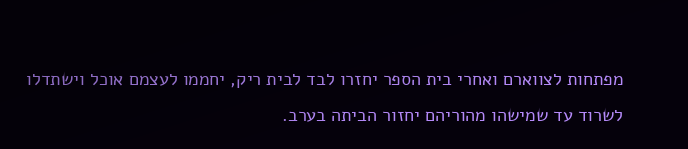מפתחות לצווארם ואחרי בית הספר יחזרו לבד לבית ריק, יחממו לעצמם אוכל וישתדלו לשרוד עד שמישהו מהוריהם יחזור הביתה בערב.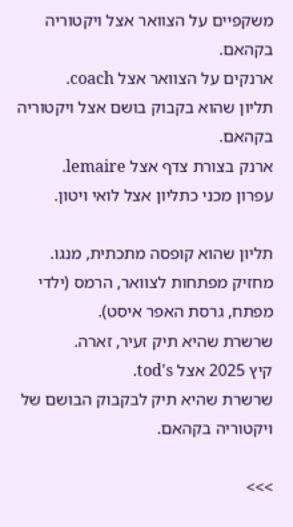משקפיים על הצוואר אצל ויקטוריה בקהאם.
ארנקים על הצוואר אצל coach.
תליון שהוא בקבוק בושם אצל ויקטוריה בקהאם.
ארנק בצורת צדף אצל lemaire.
עפרון מכני כתליון אצל לואי ויטון.

תליון שהוא קופסה מתכתית, מנגו.
מחזיק מפתחות לצוואר, הרמס (ילדי מפתח, גרסת האפר איסט).
שרשרת שהיא תיק זעיר, זארה.
קיץ 2025 אצל tod's.
שרשרת שהיא תיק לבקבוק הבושם של ויקטוריה בקהאם.

>>>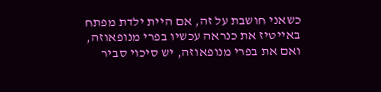כשאני חושבת על זה, אם היית ילדת מפתח באייטיז את כנראה עכשיו בפרי מנופאוזה, ואם את בפרי מנופאוזה, יש סיכוי סביר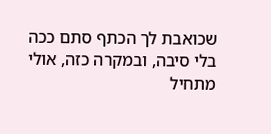שכואבת לך הכתף סתם ככה בלי סיבה, ובמקרה כזה, אולי מתחיל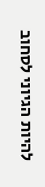להיות הגיוני לסחוב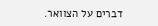דברים על הצוואר.